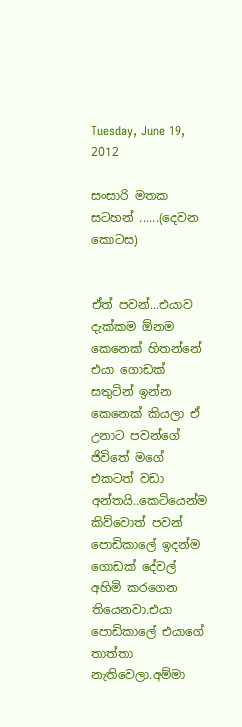Tuesday, June 19, 2012

සංසාරි මතක සටහන් ......(දෙවන කොටස)


ඒත් පවන්...එයාව දැක්කම ඕනම කෙනෙක් හිතන්නේ එයා ගොඩක් සතුටින් ඉන්න කෙනෙක් කියලා ඒ උනාට පවන්ගේ ජිවිතේ මගේ එකටත් වඩා අන්තයි..කෙටියෙන්ම කිව්වොත් පවන් පොඩිකාලේ ඉදන්ම ගොඩක් දේවල් අහිමි කරගෙන තියෙනවා.එයා පොඩිකාලේ එයාගේ තාත්තා නැතිවෙලා.අම්මා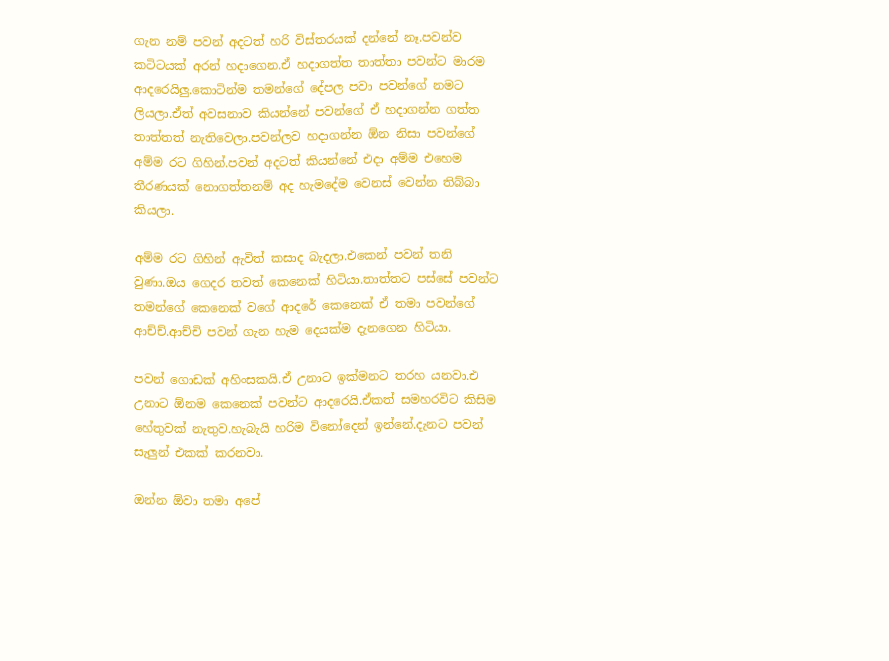ගැන නම් පවන් අදටත් හරි විස්තරයක් දන්නේ නෑ.පවන්ව කටිටයක් අරන් හදාගෙන.ඒ හදාගත්ත තාත්තා පවන්ට මාරම ආදරෙයිලු.කොටින්ම තමන්ගේ දේපල පවා පවන්ගේ නමට ලියලා.ඒත් අවසනාව කියන්නේ පවන්ගේ ඒ හදාගන්න ගත්ත තාත්තත් නැතිවෙලා.පවන්ලව හදාගන්න ඕන නිසා පවන්ගේ අම්ම රට ගිහින්.පවන් අදටත් කියන්නේ එදා අම්ම එහෙම තීරණයක් නොගත්තනම් අද හැමදේම වෙනස් වෙන්න තිබ්බා කියලා.

අම්ම රට ගිහින් ඇවිත් කසාද බැදලා.එකෙන් පවන් තනි වුණා.ඔය ගෙදර තවත් කෙනෙක් හිටියා.තාත්තට පස්සේ පවන්ට තමන්ගේ කෙනෙක් වගේ ආදරේ කෙනෙක් ඒ තමා පවන්ගේ ආච්ච්.ආච්චි පවන් ගැන හැම දෙයක්ම දැනගෙන හිටියා.

පවන් ගොඩක් අහිංසකයි.ඒ උනාට ඉක්මනට තරහ යනවා.එ උනාට ඕනම කෙනෙක් පවන්ට ආදරෙයි.ඒකත් සමහරවිට කිසිම හේතුවක් නැතුව.හැබැයි හරිම විනෝදෙන් ඉන්නේ.දැනට පවන් සැලුන් එකක් කරනවා.

ඔන්න ඕවා තමා අපේ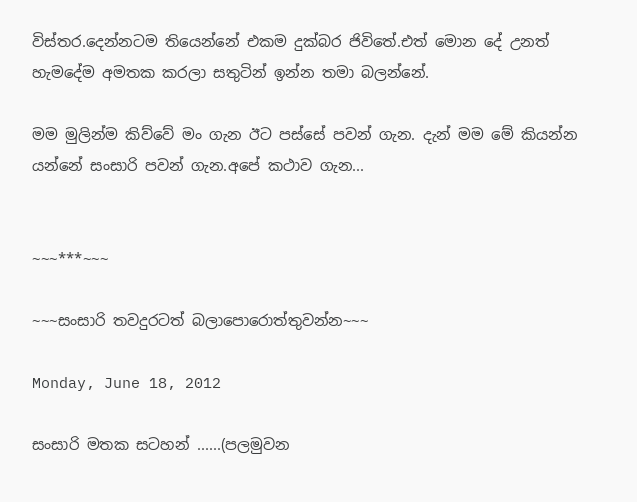විස්තර.දෙන්නටම තියෙන්නේ එකම දුක්බර ජිවිතේ.එත් මොන දේ උනත් හැමදේම අමතක කරලා සතුටින් ඉන්න තමා බලන්නේ.

මම මුලින්ම කිව්වේ මං ගැන ඊට පස්සේ පවන් ගැන. දැන් මම මේ කියන්න යන්නේ සංසාරි පවන් ගැන.අපේ කථාව ගැන...


~~~***~~~

~~~සංසාරි තවදුරටත් බලාපොරොත්තුවන්න~~~

Monday, June 18, 2012

සංසාරි මතක සටහන් ......(පලමුවන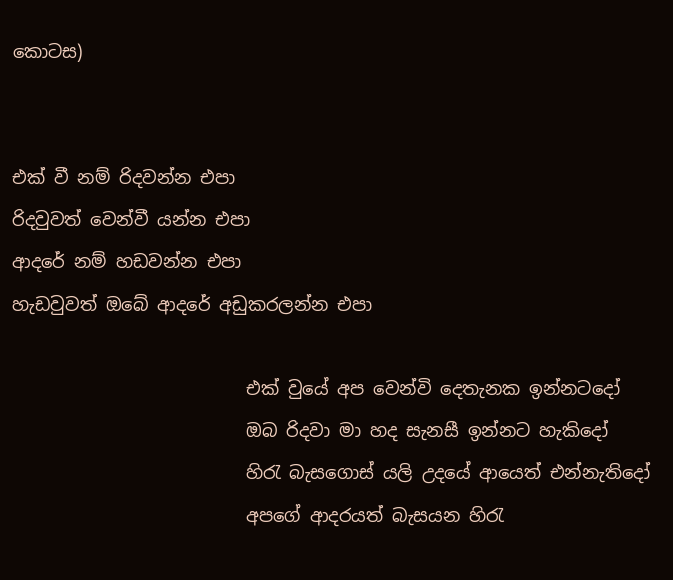කොටස)


එක් වී නම් රිදවන්න එපා
රිදවුවත් වෙන්වී යන්න එපා
ආදරේ නම් හඩවන්න එපා
හැඩවුවත් ඔබේ ආදරේ අඩුකරලන්න එපා

                          එක් වුයේ අප වෙන්වි දෙතැනක ඉන්නටදෝ
                          ඔබ රිදවා මා හද සැනසී ඉන්නට හැකිදෝ
                          හිරැ බැසගොස් යලි උදයේ ආයෙත් එන්නැතිදෝ
                          අපගේ ආදරයත් බැසයන හිරැ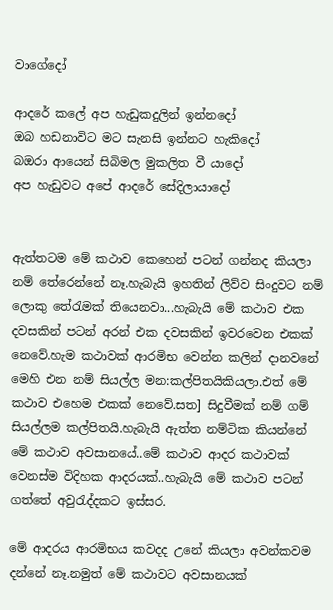වාගේදෝ

ආදරේ කලේ අප හැඩුකදුලින් ඉන්නදෝ
ඔබ හඩනාවිට මට සැනසි ඉන්නට හැකිදෝ
බඔරා ආයෙන් සිබිමල මුකලිත වී යාදෝ
අප හැඩුවට අපේ ආදරේ සේදිලායාදෝ


ඇත්තටම මේ කථාව කෙහෙන් පටන් ගන්නද කියලා නම් තේරෙන්නේ නෑ.හැබැයි ඉහතින් ලිව්ව සිංදුවට නම් ලොකු තේරැමක් තියෙනවා...හැබැයි මේ කථාව එක දවසකින් පටන් අරන් එක දවසකින් ඉවරවෙන එකක් නෙවේ.හැම කථාවක් ආරමිභ වෙන්න කලින් දානවනේ මෙහි එන නම් සියල්ල මන:කල්පිතයිකියලා.එත් මේ කථාව එහෙම එකක් නෙවේ.සත] සිදුවීමක් නම් ගම් සියල්ලම කල්පිතයි.හැබැයි ඇත්ත නම්ටික කියන්නේ මේ කථාව අවසානයේ..මේ කථාව ආදර කථාවක් වෙනස්ම විදිහක ආදරයක්..හැබැයි මේ කථාව පටන් ගත්තේ අවුරැද්දකට ඉස්සර.

මේ ආදරය ආරමිභය කවදද උනේ කියලා අවන්කවම දන්නේ නෑ.නමුත් මේ කථාවට අවසානයක්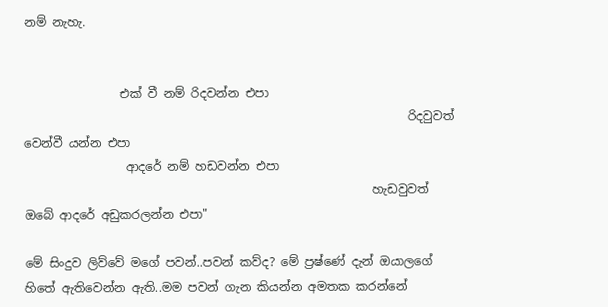නම් නැහැ.


                එක් වී නම් රිදවන්න එපා
                                                                රිදවුවත් වෙන්වී යන්න එපා
                 ආදරේ නම් හඩවන්න එපා
                                                          හැඩවුවත් ඔබේ ආදරේ අඩුකරලන්න එපා"

මේ සිංදුව ලිව්වේ මගේ පවන්..පවන් කව්ද? මේ ප්‍රෂ්ණේ දැන් ඔයාලගේ හිතේ ඇතිවෙන්න ඇති..මම පවන් ගැන කියන්න අමතක කරන්නේ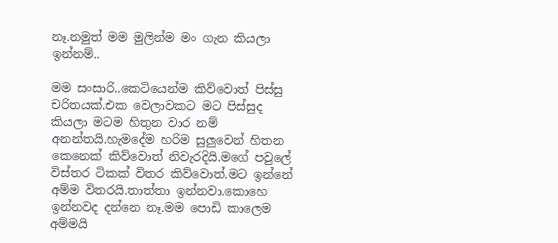නෑ.නමුත් මම මුලින්ම මං ගැන කියලා ඉන්නම්..

මම සංසාරි..කෙටියෙන්ම කිව්වොත් පිස්සු චරිතයක්.එක වෙලාවකට මට පිස්සුද කියලා මටම හිතුන වාර නම් අනන්තයි.හැමදේම හරිම සුලුවෙන් හිතන කෙනෙක් කිව්වොත් නිවැරදියි.මගේ පවුලේ විස්තර ටිකක් විතර කිව්වොත්.මට ඉන්නේ අම්ම විතරයි.තාත්තා ඉන්නවා.කොහෙ ඉන්නවද දන්නෙ නෑ.මම පොඩි කාලෙම අම්මයි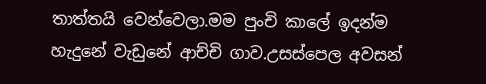තාත්තයි වෙන්වෙලා.මම පුංචි කාලේ ඉදන්ම හැදුනේ වැඩුනේ ආච්චි ගාව.උසස්පෙල අවසන්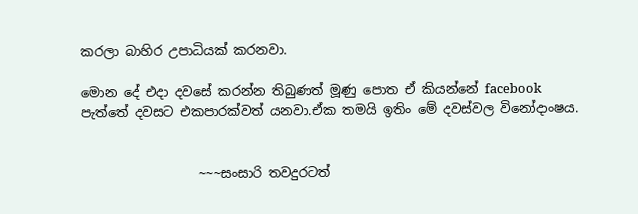කරලා බාහිර උපාධියක් කරනවා.

මොන දේ එදා දවසේ කරන්න තිබුණත් මූණු පොත ඒ කියන්නේ facebook  පැත්තේ දවසට එකපාරක්වත් යනවා.ඒක තමයි ඉතිං මේ දවස්වල විනෝදාංෂය.


                  ~~~සංසාරි තවදුරටත්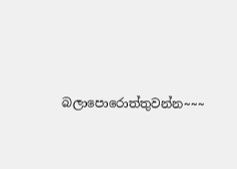බලාපොරොත්තුවන්න~~~